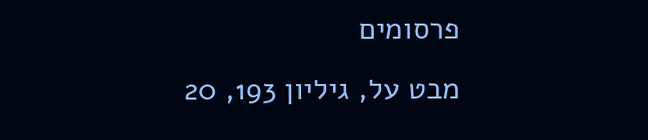פרסומים
מבט על, גיליון 193, 20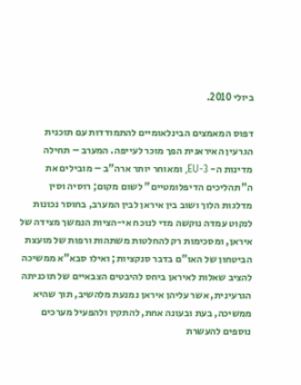ביולי 2010.

דפוס המאמצים הבינלאומיים להתמודדות עם תוכנית הגרעין האיראנית הפך מוכר לעייפה. המערב – תחילה מדינות ה- EU-3, ומאוחר יותר ארה"ב – מובילים את ה"תהליכים הדיפלומטיים" לשום מקום; רוסיה וסין מדלגות הלוך ושוב בין איראן לבין המערב, בחוסר נכונות לנקוט עמדה נוקשה מדי לנוכח אי-הציות הנמשך מצידה של איראן, ומסכימות רק להחלטות משתהות ורפות של מועצת הביטחון של האו"ם בדבר סנקציות; ואילו סבא"א ממשיכה להציב שאלות לאיראן ביחס להיבטים הצבאיים של תוכניתה הגרעינית, אשר עליהן איראן נמנעת מלהשיב, תוך שהיא ממשיכה, בעת ובעונה אחת, להתקין ולהפעיל מערכים נוספים להעשרת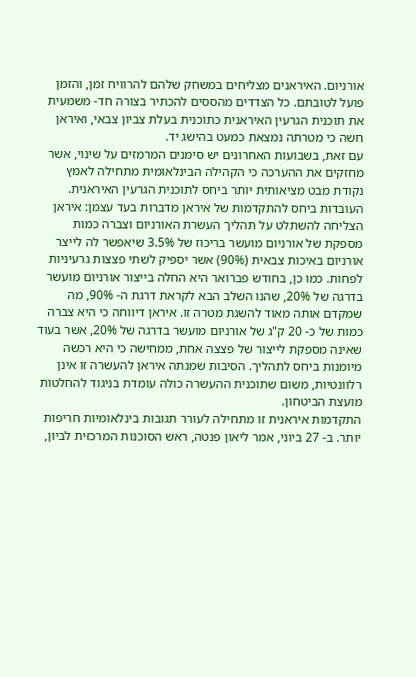אורניום. האיראנים מצליחים במשחק שלהם להרוויח זמן, והזמן פועל לטובתם. כל הצדדים מהססים להכתיר בצורה חד- משמעית את תוכנית הגרעין האיראנית כתוכנית בעלת צביון צבאי, ואיראן חשה כי מטרתה נמצאת כמעט בהישג יד.
עם זאת, בשבועות האחרונים יש סימנים המרמזים על שינוי, אשר מחזקים את ההערכה כי הקהילה הבינלאומית מתחילה לאמץ נקודת מבט מציאותית יותר ביחס לתוכנית הגרעין האיראנית. העובדות ביחס להתקדמות של איראן מדברות בעד עצמן: איראן הצליחה להשתלט על תהליך העשרת האורניום וצברה כמות מספקת של אורניום מועשר בריכוז של 3.5% שיאפשר לה לייצר אורניום באיכות צבאית (90%) אשר יספיק לשתי פצצות גרעיניות לפחות. כמו כן, בחודש פברואר היא החלה בייצור אורניום מועשר בדרגה של 20%, שהנו השלב הבא לקראת דרגת ה- 90%, מה שמקדם אותה מאוד להשגת מטרה זו. איראן דיווחה כי היא צברה כמות של כ- 20 ק"ג של אורניום מועשר בדרגה של 20%, אשר בעוד שאינה מספקת לייצור של פצצה אחת, ממחישה כי היא רכשה מיומנות ביחס לתהליך. הסיבות שמנתה איראן להעשרה זו אינן רלוונטיות, משום שתוכנית ההעשרה כולה עומדת בניגוד להחלטות מועצת הביטחון.
התקדמות איראנית זו מתחילה לעורר תגובות בינלאומיות חריפות יותר. ב- 27 ביוני, אמר ליאון פנטה, ראש הסוכנות המרכזית לביון,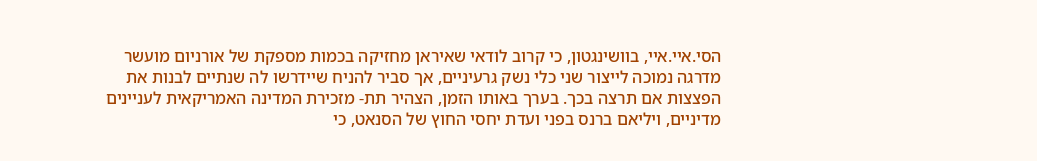הסי.איי.איי, בוושינגטון, כי קרוב לודאי שאיראן מחזיקה בכמות מספקת של אורניום מועשר מדרגה נמוכה לייצור שני כלי נשק גרעיניים, אך סביר להניח שיידרשו לה שנתיים לבנות את הפצצות אם תרצה בכך. בערך באותו הזמן, הצהיר תת- מזכירת המדינה האמריקאית לעניינים מדיניים, ויליאם ברנס בפני ועדת יחסי החוץ של הסנאט, כי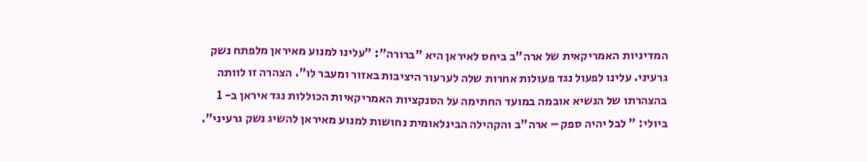המדיניות האמריקאית של ארה"ב ביחס לאיראן היא "ברורה": "עלינו למנוע מאיראן מלפתח נשק גרעיני. עלינו לפעול נגד פעולות אחרות שלה לערעור היציבות באזור ומעבר לו". הצהרה זו לוותה בהצהרתו של הנשיא אובמה במועד החתימה על הסנקציות האמריקאיות הכוללות נגד איראן ב- 1 ביולי: " לבל יהיה ספק – ארה"ב והקהילה הבינלאומית נחושות למנוע מאיראן להשיג נשק גרעיני".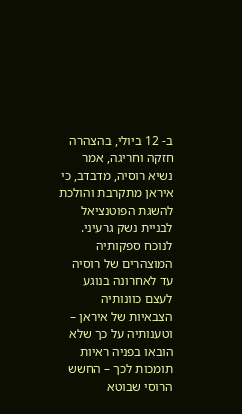ב- 12 ביולי, בהצהרה חזקה וחריגה, אמר נשיא רוסיה, מדבדב, כי איראן מתקרבת והולכת להשגת הפוטנציאל לבניית נשק גרעיני. לנוכח ספקותיה המוצהרים של רוסיה עד לאחרונה בנוגע לעצם כוונותיה הצבאיות של איראן – וטענותיה על כך שלא הובאו בפניה ראיות תומכות לכך – החשש הרוסי שבוטא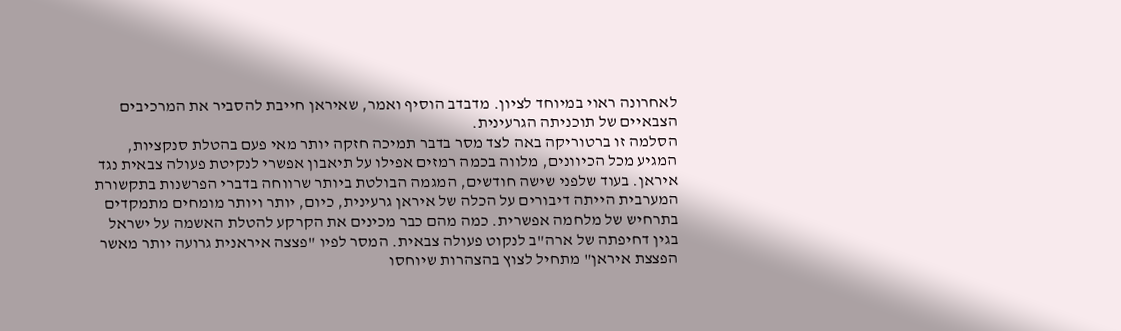לאחרונה ראוי במיוחד לציון. מדבדב הוסיף ואמר, שאיראן חייבת להסביר את המרכיבים הצבאיים של תוכניתה הגרעינית.
הסלמה זו ברטוריקה באה לצד מסר בדבר תמיכה חזקה יותר מאי פעם בהטלת סנקציות, המגיע מכל הכיוונים, מלווה בכמה רמזים אפילו על תיאבון אפשרי לנקיטת פעולה צבאית נגד איראן. בעוד שלפני שישה חודשים, המגמה הבולטת ביותר שרווחה בדברי הפרשנות בתקשורת המערבית הייתה דיבורים על הכלה של איראן גרעינית, כיום, יותר ויותר מומחים מתמקדים בתרחיש של מלחמה אפשרית. כמה מהם כבר מכינים את הקרקע להטלת האשמה על ישראל בגין דחיפתה של ארה"ב לנקוט פעולה צבאית. המסר לפיו "פצצה איראנית גרועה יותר מאשר הפצצת איראן" מתחיל לצוץ בהצהרות שיוחסו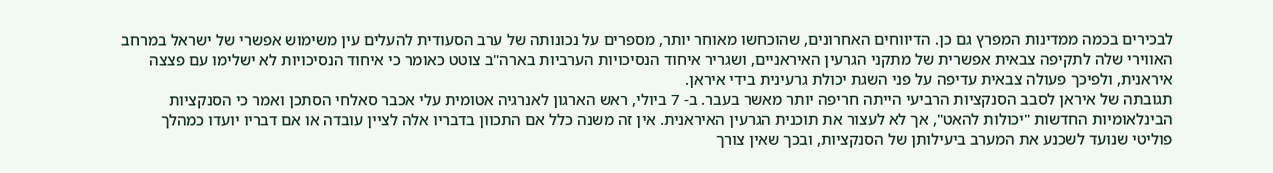לבכירים בכמה ממדינות המפרץ גם כן. הדיווחים האחרונים, שהוכחשו מאוחר יותר, מספרים על נכונותה של ערב הסעודית להעלים עין משימוש אפשרי של ישראל במרחב האווירי שלה לתקיפה צבאית אפשרית של מתקני הגרעין האיראניים, ושגריר איחוד הנסיכויות הערביות בארה"ב צוטט כאומר כי איחוד הנסיכויות לא ישלימו עם פצצה איראנית, ולפיכך פעולה צבאית עדיפה על פני השגת יכולת גרעינית בידי איראן.
תגובתה של איראן לסבב הסנקציות הרביעי הייתה חריפה יותר מאשר בעבר. ב- 7 ביולי, ראש הארגון לאנרגיה אטומית עלי אכבר סאלחי הסתכן ואמר כי הסנקציות הבינלאומיות החדשות "יכולות להאט", אך לא לעצור את תוכנית הגרעין האיראנית. אין זה משנה כלל אם התכוון בדבריו אלה לציין עובדה או אם דבריו יועדו כמהלך פוליטי שנועד לשכנע את המערב ביעילותן של הסנקציות, ובכך שאין צורך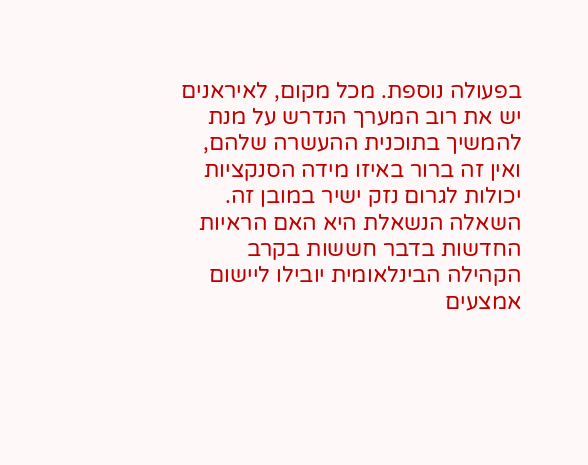בפעולה נוספת. מכל מקום, לאיראנים יש את רוב המערך הנדרש על מנת להמשיך בתוכנית ההעשרה שלהם, ואין זה ברור באיזו מידה הסנקציות יכולות לגרום נזק ישיר במובן זה.
השאלה הנשאלת היא האם הראיות החדשות בדבר חששות בקרב הקהילה הבינלאומית יובילו ליישום אמצעים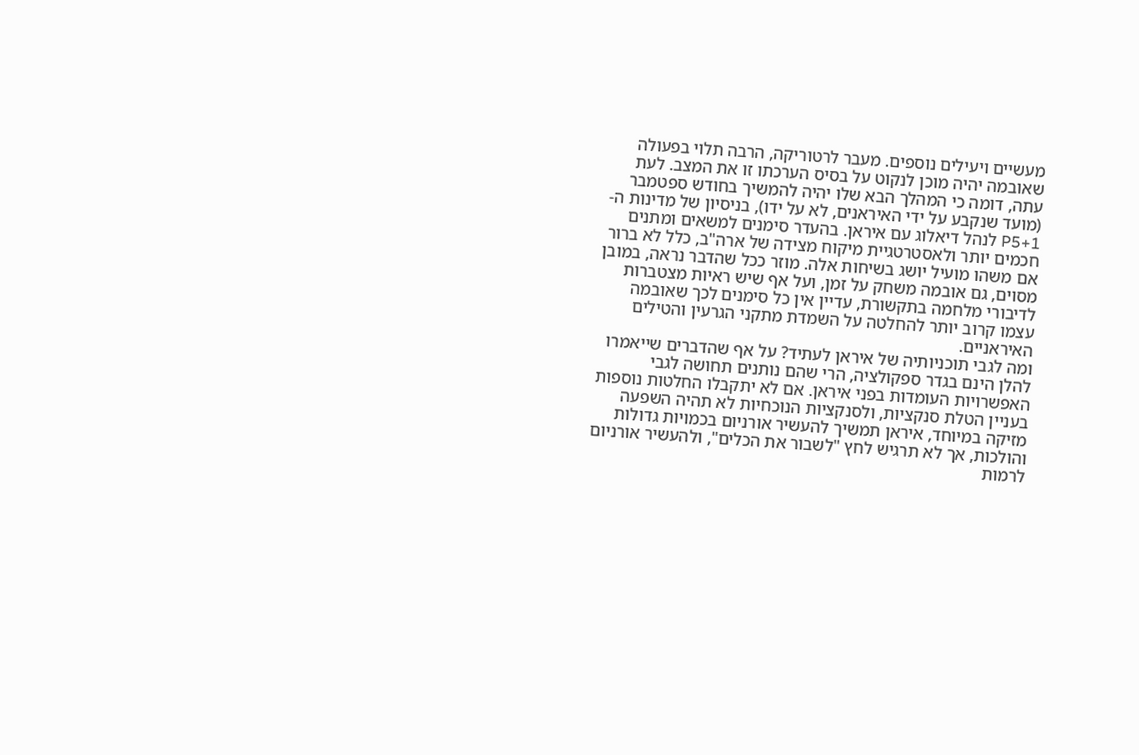מעשיים ויעילים נוספים. מעבר לרטוריקה, הרבה תלוי בפעולה שאובמה יהיה מוכן לנקוט על בסיס הערכתו זו את המצב. לעת עתה, דומה כי המהלך הבא שלו יהיה להמשיך בחודש ספטמבר (מועד שנקבע על ידי האיראנים, לא על ידו), בניסיון של מדינות ה- P5+1 לנהל דיאלוג עם איראן. בהעדר סימנים למשאים ומתנים חכמים יותר ולאסטרטגיית מיקוח מצידה של ארה"ב, כלל לא ברור אם משהו מועיל יושג בשיחות אלה. מוזר ככל שהדבר נראה, במובן מסוים, גם אובמה משחק על זמן, ועל אף שיש ראיות מצטברות לדיבורי מלחמה בתקשורת, עדיין אין כל סימנים לכך שאובמה עצמו קרוב יותר להחלטה על השמדת מתקני הגרעין והטילים האיראניים.
ומה לגבי תוכניותיה של איראן לעתיד? על אף שהדברים שייאמרו להלן הינם בגדר ספקולציה, הרי שהם נותנים תחושה לגבי האפשרויות העומדות בפני איראן. אם לא יתקבלו החלטות נוספות בעניין הטלת סנקציות, ולסנקציות הנוכחיות לא תהיה השפעה מזיקה במיוחד, איראן תמשיך להעשיר אורניום בכמויות גדולות והולכות, אך לא תרגיש לחץ "לשבור את הכלים", ולהעשיר אורניום לרמות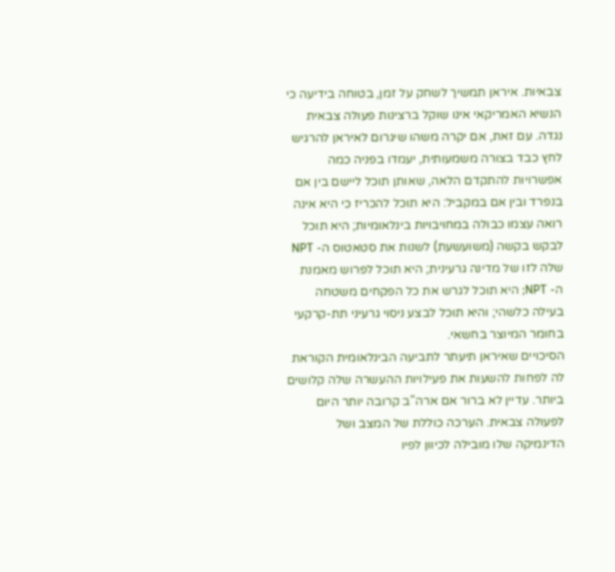צבאיות. איראן תמשיך לשחק על זמן, בטוחה בידיעה כי הנשיא האמריקאי אינו שוקל ברצינות פעולה צבאית נגדה. עם זאת, אם יקרה משהו שיגרום לאיראן להרגיש לחץ כבד בצורה משמעותית, יעמדו בפניה כמה אפשרויות להתקדם הלאה, שאותן תוכל ליישם בין אם בנפרד ובין אם במקביל: היא תוכל להכריז כי היא אינה רואה עצמו כבולה במחויבויות בינלאומיות; היא תוכל לבקש בקשה (משועשעת) לשנות את סטאטוס ה- NPT שלה לזו של מדינה גרעינית; היא תוכל לפרוש מאמנת ה- NPT; היא תוכל לגרש את כל הפקחים משטחה בעילה כלשהי; והיא תוכל לבצע ניסוי גרעיני תת-קרקעי בחומר המיוצר בחשאי.
הסיכויים שאיראן תיעתר לתביעה הבינלאומית הקוראת לה לפחות להשעות את פעילויות ההעשרה שלה קלושים ביותר. עדיין לא ברור אם ארה"ב קרובה יותר היום לפעולה צבאית. הערכה כוללת של המצב ושל הדינמיקה שלו מובילה לכיוון לפיו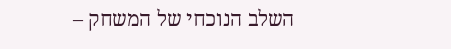השלב הנוכחי של המשחק –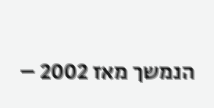הנמשך מאז 2002 –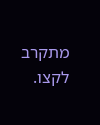מתקרב לקצו.